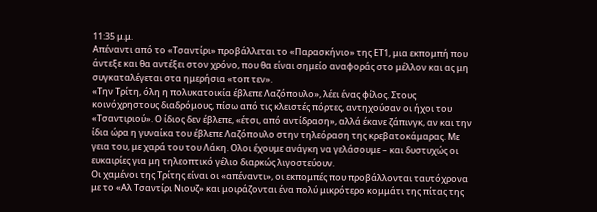11:35 μ.μ.
Απέναντι από το «Τσαντίρι» προβάλλεται το «Παρασκήνιο» της ΕΤ1, μια εκπομπή που άντεξε και θα αντέξει στον χρόνο, που θα είναι σημείο αναφοράς στο μέλλον και ας μη συγκαταλέγεται στα ημερήσια «τοπ τεν».
«Την Τρίτη, όλη η πολυκατοικία έβλεπε Λαζόπουλο», λέει ένας φίλος. Στους κοινόχρηστους διαδρόμους, πίσω από τις κλειστές πόρτες, αντηχούσαν οι ήχοι του «Τσαντιριού». Ο ίδιος δεν έβλεπε, «έτσι, από αντίδραση», αλλά έκανε ζάπινγκ, αν και την ίδια ώρα η γυναίκα του έβλεπε Λαζόπουλο στην τηλεόραση της κρεβατοκάμαρας. Με γεια του, με χαρά του του Λάκη. Ολοι έχουμε ανάγκη να γελάσουμε – και δυστυχώς οι ευκαιρίες για μη τηλεοπτικό γέλιο διαρκώς λιγοστεύουν.
Οι χαμένοι της Τρίτης είναι οι «απέναντι», οι εκπομπές που προβάλλονται ταυτόχρονα με το «Αλ Τσαντίρι Νιουζ» και μοιράζονται ένα πολύ μικρότερο κομμάτι της πίτας της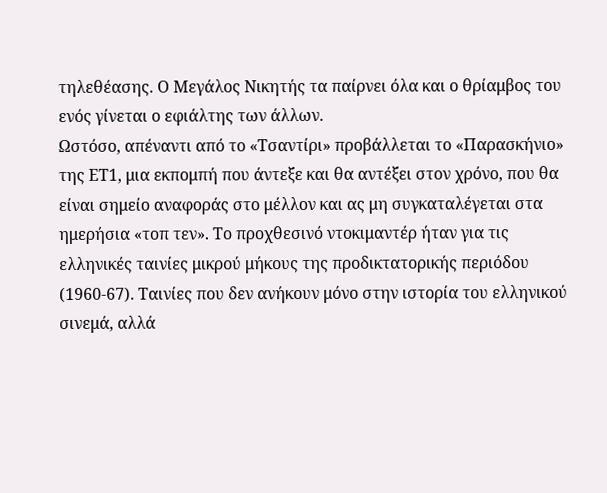τηλεθέασης. Ο Μεγάλος Νικητής τα παίρνει όλα και ο θρίαμβος του ενός γίνεται ο εφιάλτης των άλλων.
Ωστόσο, απέναντι από το «Τσαντίρι» προβάλλεται το «Παρασκήνιο» της ΕΤ1, μια εκπομπή που άντεξε και θα αντέξει στον χρόνο, που θα είναι σημείο αναφοράς στο μέλλον και ας μη συγκαταλέγεται στα ημερήσια «τοπ τεν». Tο προχθεσινό ντοκιμαντέρ ήταν για τις ελληνικές ταινίες μικρού μήκους της προδικτατορικής περιόδου (1960-67). Ταινίες που δεν ανήκουν μόνο στην ιστορία του ελληνικού σινεμά, αλλά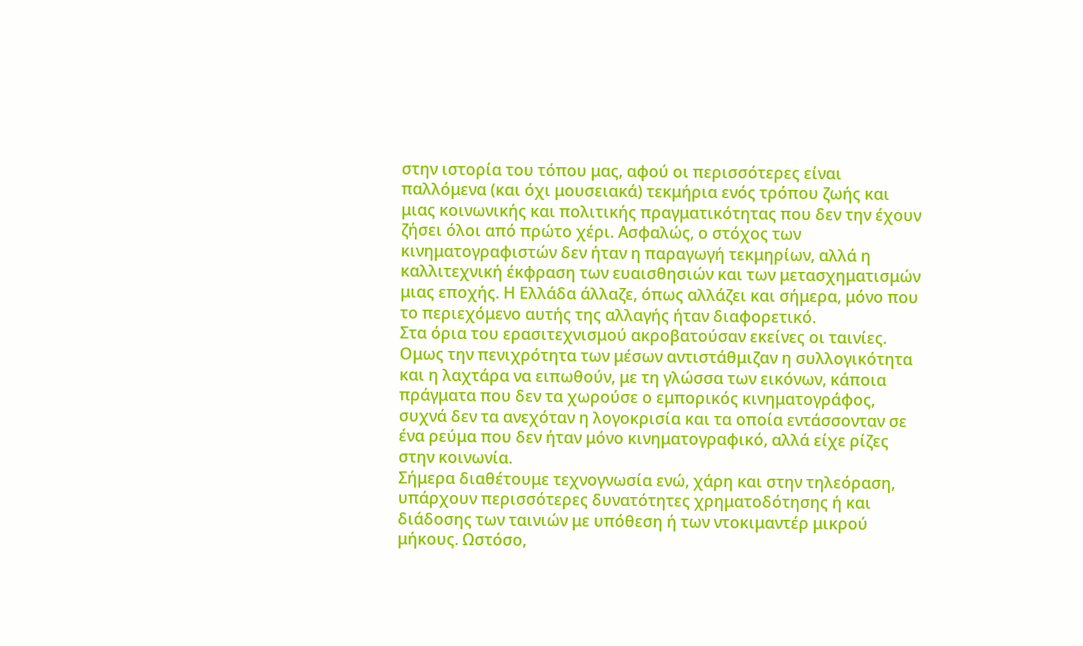στην ιστορία του τόπου μας, αφού οι περισσότερες είναι παλλόμενα (και όχι μουσειακά) τεκμήρια ενός τρόπου ζωής και μιας κοινωνικής και πολιτικής πραγματικότητας που δεν την έχουν ζήσει όλοι από πρώτο χέρι. Ασφαλώς, ο στόχος των κινηματογραφιστών δεν ήταν η παραγωγή τεκμηρίων, αλλά η καλλιτεχνική έκφραση των ευαισθησιών και των μετασχηματισμών μιας εποχής. Η Ελλάδα άλλαζε, όπως αλλάζει και σήμερα, μόνο που το περιεχόμενο αυτής της αλλαγής ήταν διαφορετικό.
Στα όρια του ερασιτεχνισμού ακροβατούσαν εκείνες οι ταινίες. Ομως την πενιχρότητα των μέσων αντιστάθμιζαν η συλλογικότητα και η λαχτάρα να ειπωθούν, με τη γλώσσα των εικόνων, κάποια πράγματα που δεν τα χωρούσε ο εμπορικός κινηματογράφος, συχνά δεν τα ανεχόταν η λογοκρισία και τα οποία εντάσσονταν σε ένα ρεύμα που δεν ήταν μόνο κινηματογραφικό, αλλά είχε ρίζες στην κοινωνία.
Σήμερα διαθέτουμε τεχνογνωσία ενώ, χάρη και στην τηλεόραση, υπάρχουν περισσότερες δυνατότητες χρηματοδότησης ή και διάδοσης των ταινιών με υπόθεση ή των ντοκιμαντέρ μικρού μήκους. Ωστόσο,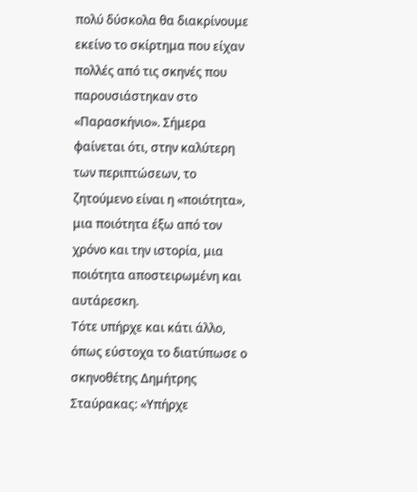πολύ δύσκολα θα διακρίνουμε εκείνο το σκίρτημα που είχαν πολλές από τις σκηνές που παρουσιάστηκαν στο «Παρασκήνιο». Σήμερα φαίνεται ότι, στην καλύτερη των περιπτώσεων, το ζητούμενο είναι η «ποιότητα», μια ποιότητα έξω από τον χρόνο και την ιστορία, μια ποιότητα αποστειρωμένη και αυτάρεσκη.
Τότε υπήρχε και κάτι άλλο, όπως εύστοχα το διατύπωσε ο σκηνοθέτης Δημήτρης Σταύρακας: «Υπήρχε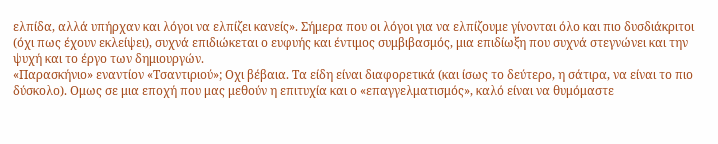ελπίδα, αλλά υπήρχαν και λόγοι να ελπίζει κανείς». Σήμερα που οι λόγοι για να ελπίζουμε γίνονται όλο και πιο δυσδιάκριτοι (όχι πως έχουν εκλείψει), συχνά επιδιώκεται ο ευφυής και έντιμος συμβιβασμός, μια επιδίωξη που συχνά στεγνώνει και την ψυχή και το έργο των δημιουργών.
«Παρασκήνιο» εναντίον «Τσαντιριού»; Οχι βέβαια. Τα είδη είναι διαφορετικά (και ίσως το δεύτερο, η σάτιρα, να είναι το πιο δύσκολο). Ομως σε μια εποχή που μας μεθούν η επιτυχία και ο «επαγγελματισμός», καλό είναι να θυμόμαστε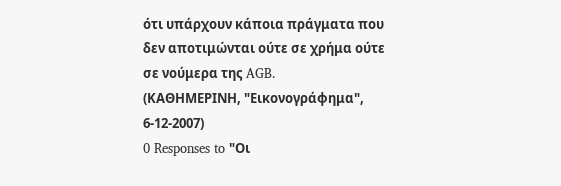ότι υπάρχουν κάποια πράγματα που δεν αποτιμώνται ούτε σε χρήμα ούτε σε νούμερα της AGB.
(ΚΑΘΗΜΕΡΙΝΗ, "Εικονογράφημα", 6-12-2007)
0 Responses to "Οι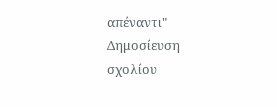απέναντι"
Δημοσίευση σχολίου